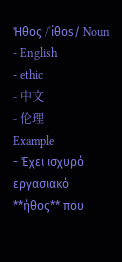Ήθος /ˈiθos/ Noun
- English
- ethic
- 中文
- 伦理
Example
- Έχει ισχυρό εργασιακό **ήθος** που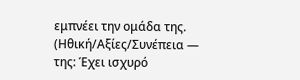εμπνέει την ομάδα της. (Ηθική/Αξίες/Συνέπεια — της: Έχει ισχυρό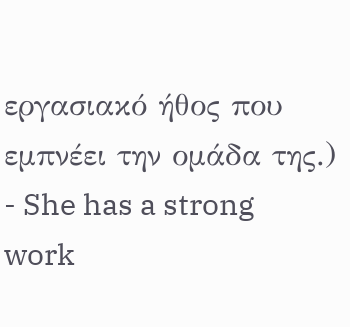εργασιακό ήθος που εμπνέει την ομάδα της.)
- She has a strong work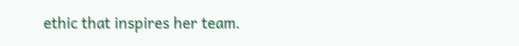ethic that inspires her team.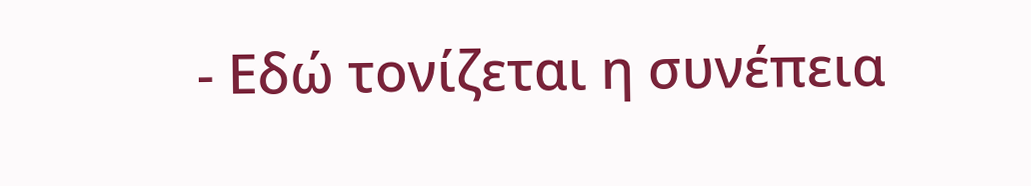- Εδώ τονίζεται η συνέπεια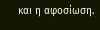και η αφοσίωση.